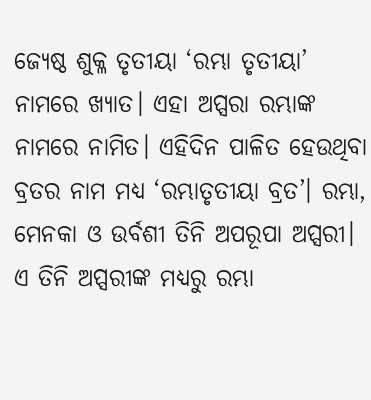ଜ୍ୟେଷ୍ଠ ଶୁକ୍ଳ ତୃତୀୟା ‘ରମ୍ଭା ତୃତୀୟା’ ନାମରେ ଖ୍ୟାତ। ଏହା ଅପ୍ସରା ରମ୍ଭାଙ୍କ ନାମରେ ନାମିତ। ଏହିଦିନ ପାଳିତ ହେଉଥିବା ବ୍ରତର ନାମ ମଧ୍ୟ ‘ରମ୍ଭାତୃତୀୟା ବ୍ରତ’। ରମ୍ଭା, ମେନକା ଓ ଉର୍ବଶୀ ତିନି ଅପରୂପା ଅପ୍ସରୀ। ଏ ତିନି ଅପ୍ସରୀଙ୍କ ମଧ୍ୟରୁ ରମ୍ଭା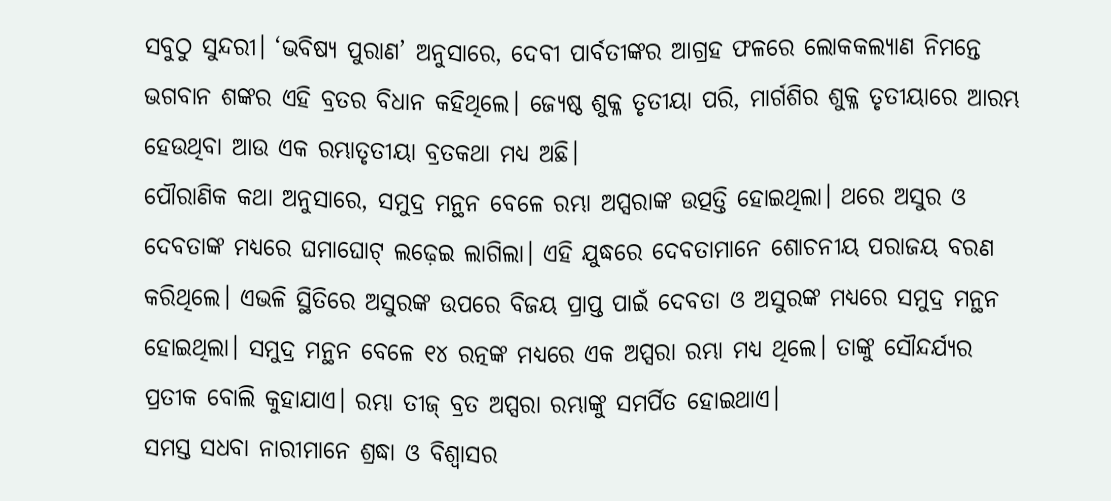ସବୁଠୁ ସୁନ୍ଦରୀ। ‘ଭବିଷ୍ୟ ପୁରାଣ’ ଅନୁସାରେ, ଦେବୀ ପାର୍ବତୀଙ୍କର ଆଗ୍ରହ ଫଳରେ ଲୋକକଲ୍ୟାଣ ନିମନ୍ତେ ଭଗବାନ ଶଙ୍କର ଏହି ବ୍ରତର ବିଧାନ କହିଥିଲେ। ଜ୍ୟେଷ୍ଠ ଶୁକ୍ଳ ତୃତୀୟା ପରି, ମାର୍ଗଶିର ଶୁକ୍ଳ ତୃତୀୟାରେ ଆରମ୍ଭ ହେଉଥିବା ଆଉ ଏକ ରମ୍ଭାତୃତୀୟା ବ୍ରତକଥା ମଧ୍ୟ ଅଛି।
ପୌରାଣିକ କଥା ଅନୁସାରେ, ସମୁଦ୍ର ମନ୍ଥନ ବେଳେ ରମ୍ଭା ଅପ୍ସରାଙ୍କ ଉତ୍ପତ୍ତି ହୋଇଥିଲା। ଥରେ ଅସୁର ଓ ଦେବତାଙ୍କ ମଧ୍ୟରେ ଘମାଘୋଟ୍ ଲଢ଼େଇ ଲାଗିଲା। ଏହି ଯୁଦ୍ଧରେ ଦେବତାମାନେ ଶୋଚନୀୟ ପରାଜୟ ବରଣ କରିଥିଲେ। ଏଭଳି ସ୍ଥିତିରେ ଅସୁରଙ୍କ ଉପରେ ବିଜୟ ପ୍ରାପ୍ତ ପାଇଁ ଦେବତା ଓ ଅସୁରଙ୍କ ମଧ୍ୟରେ ସମୁଦ୍ର ମନ୍ଥନ ହୋଇଥିଲା। ସମୁଦ୍ର ମନ୍ଥନ ବେଳେ ୧୪ ରତ୍ନଙ୍କ ମଧ୍ୟରେ ଏକ ଅପ୍ସରା ରମ୍ଭା ମଧ୍ୟ ଥିଲେ। ତାଙ୍କୁ ସୌନ୍ଦର୍ଯ୍ୟର ପ୍ରତୀକ ବୋଲି କୁହାଯାଏ। ରମ୍ଭା ତୀଜ୍ ବ୍ରତ ଅପ୍ସରା ରମ୍ଭାଙ୍କୁ ସମର୍ପିତ ହୋଇଥାଏ।
ସମସ୍ତ ସଧବା ନାରୀମାନେ ଶ୍ରଦ୍ଧା ଓ ବିଶ୍ବାସର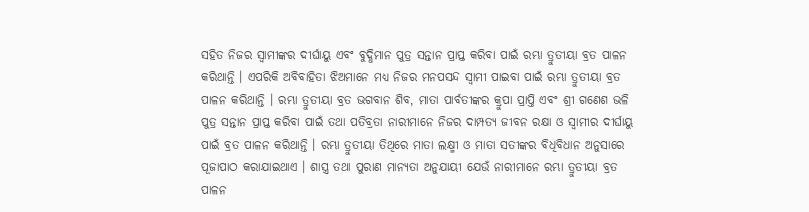ସହିତ ନିଜର ସ୍ବାମୀଙ୍କର ଦୀର୍ଘାୟୁ ଏବଂ ବୁଦ୍ଧିମାନ ପୁତ୍ର ସନ୍ତାନ ପ୍ରାପ୍ତ କରିବା ପାଇଁ ରମ୍ଭା ତ୍ରୁତୀୟା ବ୍ରତ ପାଳନ କରିଥାନ୍ତି । ଏପରିକି ଅବିବାହିତା ଝିଅମାନେ ମଧ୍ଯ ନିଜର ମନପସନ୍ଦ ସ୍ବାମୀ ପାଇବା ପାଇଁ ରମ୍ଭା ତ୍ରୁତୀୟା ବ୍ରତ ପାଳନ କରିଥାନ୍ତି । ରମ୍ଭା ତ୍ରୁତୀୟା ବ୍ରତ ଭଗବାନ ଶିବ, ମାତା ପାର୍ବତୀଙ୍କର କ୍ରୁପା ପ୍ରାପ୍ତି ଏବଂ ଶ୍ରୀ ଗଣେଶ ଭଳି ପୁତ୍ର ସନ୍ତାନ ପ୍ରାପ୍ତ କରିବା ପାଇଁ ତଥା ପତିବ୍ରତା ନାରୀମାନେ ନିଜର ଦାମ୍ପତ୍ୟ ଜୀବନ ରକ୍ଷା ଓ ସ୍ବାମୀର ଦୀର୍ଘାୟୁ ପାଇଁ ବ୍ରତ ପାଳନ କରିଥାନ୍ତି । ରମ୍ଭା ତ୍ରୁତୀୟା ତିଥିରେ ମାତା ଲକ୍ଷ୍ମୀ ଓ ମାତା ସତୀଙ୍କର ବିଧିବିଧାନ ଅନୁସାରେ ପୂଜାପାଠ କରାଯାଇଥାଏ । ଶାସ୍ତ୍ର ତଥା ପୁରାଣ ମାନ୍ୟତା ଅନୁଯାୟୀ ଯେଉଁ ନାରୀମାନେ ରମ୍ଭା ତ୍ରୁତୀୟା ବ୍ରତ ପାଳନ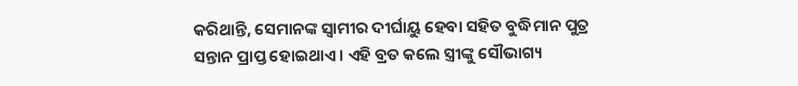କରିଥାନ୍ତି, ସେମାନଙ୍କ ସ୍ବାମୀର ଦୀର୍ଘାୟୁ ହେବା ସହିତ ବୁଦ୍ଧିମାନ ପୁତ୍ର ସନ୍ତାନ ପ୍ରାପ୍ତ ହୋଇଥାଏ । ଏହି ବ୍ରତ କଲେ ସ୍ତ୍ରୀଙ୍କୁ ସୌଭାଗ୍ୟ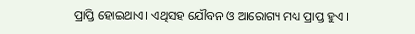ପ୍ରାପ୍ତି ହୋଇଥାଏ। ଏଥିସହ ଯୌବନ ଓ ଆରୋଗ୍ୟ ମଧ୍ୟ ପ୍ରାପ୍ତ ହୁଏ ।